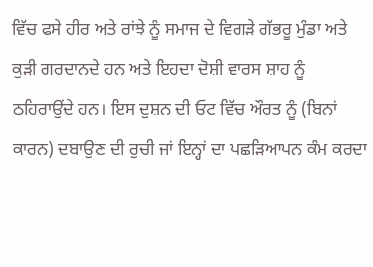ਵਿੱਚ ਫਸੇ ਹੀਰ ਅਤੇ ਰਾਂਝੇ ਨੂੰ ਸਮਾਜ ਦੇ ਵਿਗੜੇ ਗੱਭਰੂ ਮੁੰਡਾ ਅਤੇ ਕੁੜੀ ਗਰਦਾਨਦੇ ਹਨ ਅਤੇ ਇਹਦਾ ਦੋਸ਼ੀ ਵਾਰਸ ਸ਼ਾਹ ਨੂੰ ਠਹਿਰਾਉਂਦੇ ਹਨ। ਇਸ ਦੁਸ਼ਨ ਦੀ ਓਟ ਵਿੱਚ ਔਰਤ ਨੂੰ (ਬਿਨਾਂ ਕਾਰਨ) ਦਬਾਉਣ ਦੀ ਰੁਚੀ ਜਾਂ ਇਨ੍ਹਾਂ ਦਾ ਪਛੜਿਆਪਨ ਕੰਮ ਕਰਦਾ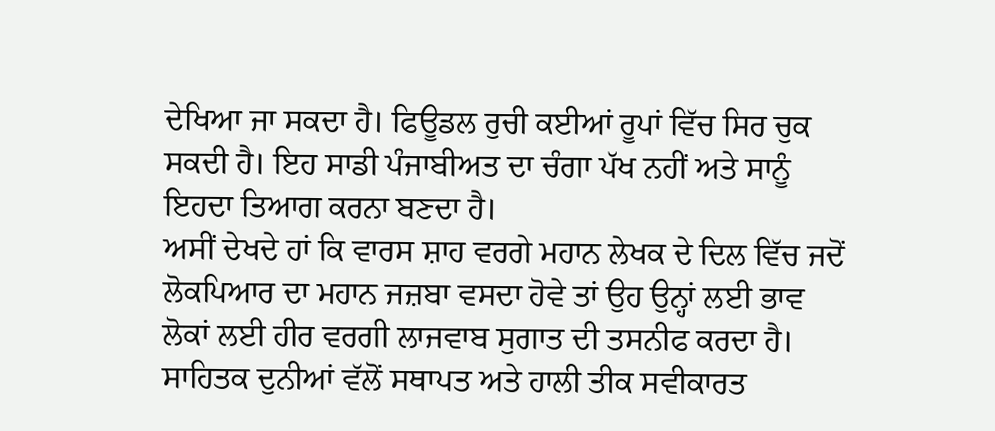ਦੇਖਿਆ ਜਾ ਸਕਦਾ ਹੈ। ਫਿਊਡਲ ਰੁਚੀ ਕਈਆਂ ਰੂਪਾਂ ਵਿੱਚ ਸਿਰ ਚੁਕ ਸਕਦੀ ਹੈ। ਇਹ ਸਾਡੀ ਪੰਜਾਬੀਅਤ ਦਾ ਚੰਗਾ ਪੱਖ ਨਹੀਂ ਅਤੇ ਸਾਨੂੰ ਇਹਦਾ ਤਿਆਗ ਕਰਨਾ ਬਣਦਾ ਹੈ।
ਅਸੀਂ ਦੇਖਦੇ ਹਾਂ ਕਿ ਵਾਰਸ ਸ਼ਾਹ ਵਰਗੇ ਮਹਾਨ ਲੇਖਕ ਦੇ ਦਿਲ ਵਿੱਚ ਜਦੋਂ ਲੋਕਪਿਆਰ ਦਾ ਮਹਾਨ ਜਜ਼ਬਾ ਵਸਦਾ ਹੋਵੇ ਤਾਂ ਉਹ ਉਨ੍ਹਾਂ ਲਈ ਭਾਵ ਲੋਕਾਂ ਲਈ ਹੀਰ ਵਰਗੀ ਲਾਜਵਾਬ ਸੁਗਾਤ ਦੀ ਤਸਨੀਫ ਕਰਦਾ ਹੈ। ਸਾਹਿਤਕ ਦੁਨੀਆਂ ਵੱਲੋਂ ਸਥਾਪਤ ਅਤੇ ਹਾਲੀ ਤੀਕ ਸਵੀਕਾਰਤ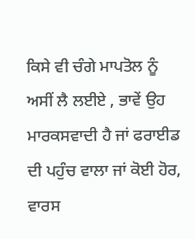ਕਿਸੇ ਵੀ ਚੰਗੇ ਮਾਪਤੋਲ ਨੂੰ ਅਸੀਂ ਲੈ ਲਈਏ , ਭਾਵੇਂ ਉਹ ਮਾਰਕਸਵਾਦੀ ਹੈ ਜਾਂ ਫਰਾਈਡ ਦੀ ਪਹੁੰਚ ਵਾਲਾ ਜਾਂ ਕੋਈ ਹੋਰ, ਵਾਰਸ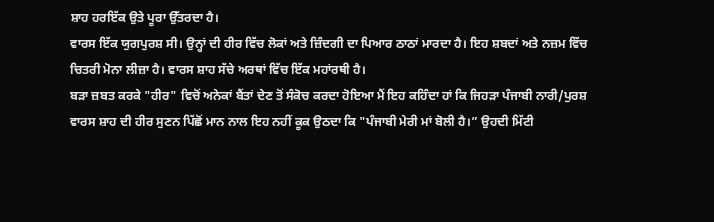ਸ਼ਾਹ ਹਰਇੱਕ ਉਤੇ ਪੂਰਾ ਉੱਤਰਦਾ ਹੈ।
ਵਾਰਸ ਇੱਕ ਯੁਗਪੁਰਸ਼ ਸੀ। ਉਨ੍ਹਾਂ ਦੀ ਹੀਰ ਵਿੱਚ ਲੋਕਾਂ ਅਤੇ ਜ਼ਿੰਦਗੀ ਦਾ ਪਿਆਰ ਠਾਠਾਂ ਮਾਰਦਾ ਹੈ। ਇਹ ਸ਼ਬਦਾਂ ਅਤੇ ਨਜ਼ਮ ਵਿੱਚ ਚਿਤਰੀ ਮੋਨਾ ਲੀਜ਼ਾ ਹੈ। ਵਾਰਸ ਸ਼ਾਹ ਸੱਚੇ ਅਰਥਾਂ ਵਿੱਚ ਇੱਕ ਮਹਾਂਰਥੀ ਹੈ।
ਬੜਾ ਜ਼ਬਤ ਕਰਕੇ "ਹੀਰ" ਵਿਚੋਂ ਅਨੇਕਾਂ ਬੈਂਤਾਂ ਦੇਣ ਤੋਂ ਸੰਕੋਚ ਕਰਦਾ ਹੋਇਆ ਮੈਂ ਇਹ ਕਹਿੰਦਾ ਹਾਂ ਕਿ ਜਿਹੜਾ ਪੰਜਾਬੀ ਨਾਰੀ/ਪੁਰਸ਼ ਵਾਰਸ ਸ਼ਾਹ ਦੀ ਹੀਰ ਸੁਣਨ ਪਿੱਛੋਂ ਮਾਨ ਨਾਲ ਇਹ ਨਹੀਂ ਕੂਕ ਉਠਦਾ ਕਿ "ਪੰਜਾਬੀ ਮੇਰੀ ਮਾਂ ਬੋਲੀ ਹੈ।” ਉਹਦੀ ਮਿੱਟੀ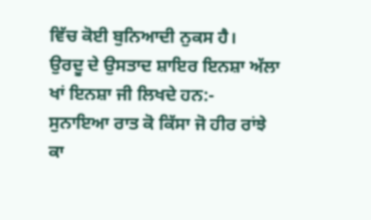ਵਿੱਚ ਕੋਈ ਬੁਨਿਆਦੀ ਨੁਕਸ ਹੈ।
ਉਰਦੂ ਦੇ ਉਸਤਾਦ ਸ਼ਾਇਰ ਇਨਸ਼ਾ ਅੱਲਾ ਖਾਂ ਇਨਸ਼ਾ ਜੀ ਲਿਖਦੇ ਹਨ:-
ਸੁਨਾਇਆ ਰਾਤ ਕੋ ਕਿੱਸਾ ਜੋ ਹੀਰ ਰਾਂਝੇ ਕਾ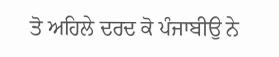ਤੋ ਅਹਿਲੇ ਦਰਦ ਕੋ ਪੰਜਾਬੀਉ ਨੇ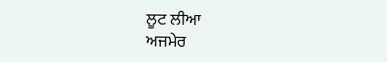ਲੂਟ ਲੀਆ
ਅਜਮੇਰ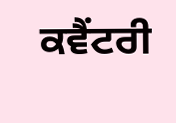ਕਵੈਂਟਰੀ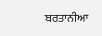ਬਰਤਾਨੀਆ